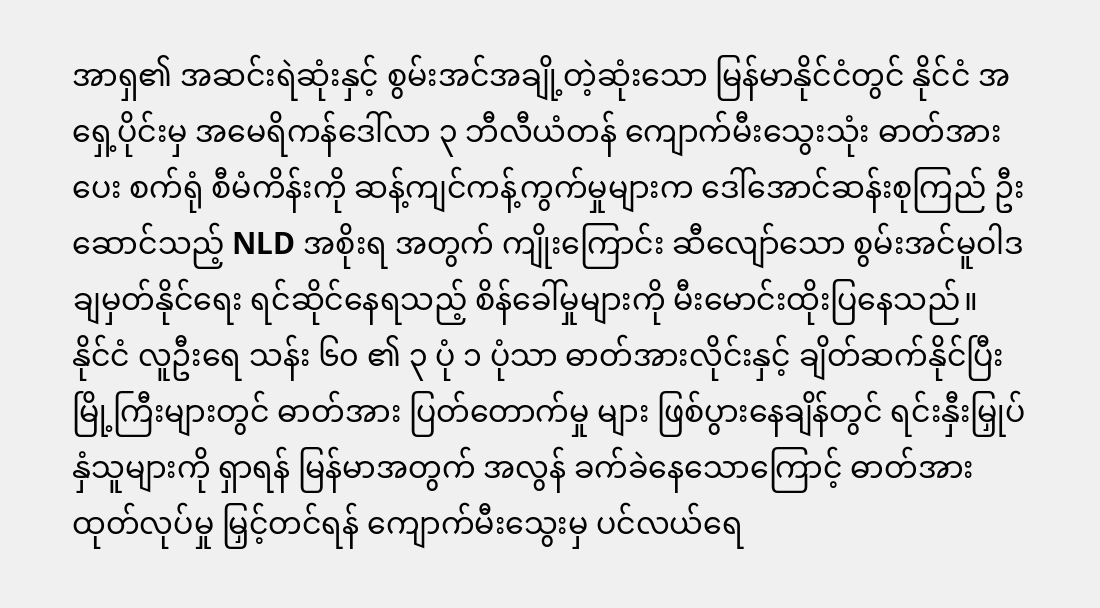အာရှ၏ အဆင်းရဲဆုံးနှင့် စွမ်းအင်အချို့တဲ့ဆုံးသော မြန်မာနိုင်ငံတွင် နိုင်ငံ အရှေ့ပိုင်းမှ အမေရိကန်ဒေါ်လာ ၃ ဘီလီယံတန် ကျောက်မီးသွေးသုံး ဓာတ်အားပေး စက်ရုံ စီမံကိန်းကို ဆန့်ကျင်ကန့်ကွက်မှုများက ဒေါ်အောင်ဆန်းစုကြည် ဦးဆောင်သည့် NLD အစိုးရ အတွက် ကျိုးကြောင်း ဆီလျော်သော စွမ်းအင်မူဝါဒ ချမှတ်နိုင်ရေး ရင်ဆိုင်နေရသည့် စိန်ခေါ်မှုများကို မီးမောင်းထိုးပြနေသည်။
နိုင်ငံ လူဦးရေ သန်း ၆၀ ၏ ၃ ပုံ ၁ ပုံသာ ဓာတ်အားလိုင်းနှင့် ချိတ်ဆက်နိုင်ပြီး မြို့ကြီးများတွင် ဓာတ်အား ပြတ်တောက်မှု များ ဖြစ်ပွားနေချိန်တွင် ရင်းနှီးမြှုပ်နှံသူများကို ရှာရန် မြန်မာအတွက် အလွန် ခက်ခဲနေသောကြောင့် ဓာတ်အား ထုတ်လုပ်မှု မြှင့်တင်ရန် ကျောက်မီးသွေးမှ ပင်လယ်ရေ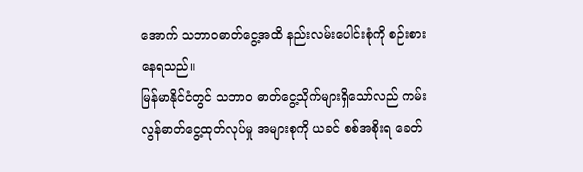အောက် သဘာဝဓာတ်ငွေ့အထိ နည်းလမ်းပေါင်းစုံကို စဉ်းစားနေရသည်။
မြန်မာနိုင်ငံတွင် သဘာဝ ဓာတ်ငွေ့သိုက်များရှိသော်လည် ကမ်းလွန်ဓာတ်ငွေ့ထုတ်လုပ်မှု အများစုကို ယခင် စစ်အစိုးရ ခေတ်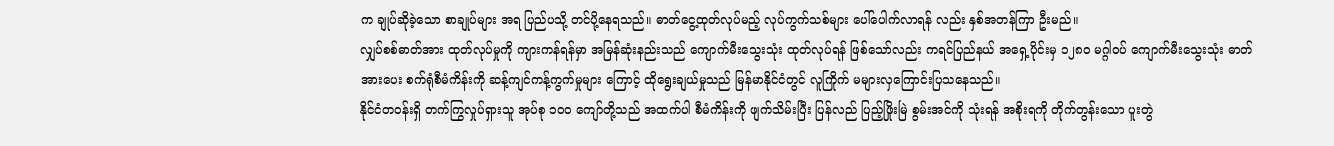က ချုပ်ဆိုခဲ့သော စာချုပ်များ အရ ပြည်ပသို့ တင်ပို့နေရသည်။ ဓာတ်ငွေ့ထုတ်လုပ်မည့် လုပ်ကွက်သစ်များ ပေါ်ပေါက်လာရန် လည်း နှစ်အတန်ကြာ ဦးမည်။
လျှပ်စစ်ဓာတ်အား ထုတ်လုပ်မှုကို ကျားကန်ရန်မှာ အမြန်ဆုံးနည်းသည် ကျောက်မီးသွေးသုံး ထုတ်လုပ်ရန် ဖြစ်သော်လည်း ကရင်ပြည်နယ် အရှေ့ပိုင်းမှ ၁၂၈၀ မဂ္ဂါဝပ် ကျောက်မီးသွေးသုံး ဓာတ်အားပေး စက်ရုံစီမံကိန်းကို ဆန့်ကျင်ကန့်ကွက်မှုများ ကြောင့် ထိုရွေးချယ်မှုသည် မြန်မာနိုင်ငံတွင် လူကြိုက် မများလှကြောင်းပြသနေသည်။
နိုင်ငံတဝန်းရှိ တက်ကြွလှုပ်ရှားသူ အုပ်စု ၁၀၀ ကျော်တို့သည် အထက်ပါ စီမံကိန်းကို ဖျက်သိမ်းပြီး ပြန်လည် ပြည့်ဖြိုးမြဲ စွမ်းအင်ကို သုံးရန် အစိုးရကို တိုက်တွန်းသော ပူးတွဲ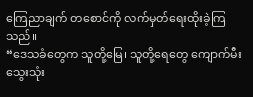ကြေညာချက် တစောင်ကို လက်မှတ်ရေးထိုးခဲ့ကြသည်။
“ဒေသခံတွေက သူတို့မြေ၊ သူတို့ရေတွေ ကျောက်မီးသွေးသုံး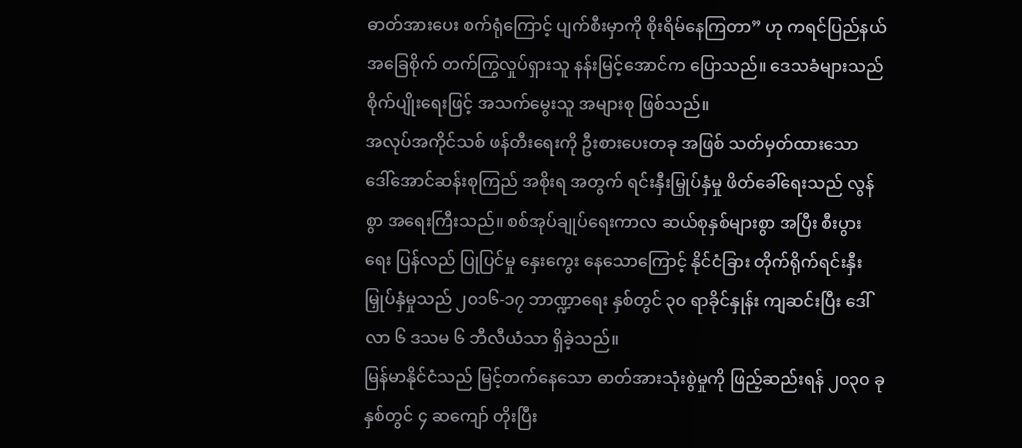ဓာတ်အားပေး စက်ရုံကြောင့် ပျက်စီးမှာကို စိုးရိမ်နေကြတာ” ဟု ကရင်ပြည်နယ် အခြေစိုက် တက်ကြွလှုပ်ရှားသူ နန်းမြင့်အောင်က ပြောသည်။ ဒေသခံများသည် စိုက်ပျိုးရေးဖြင့် အသက်မွေးသူ အများစု ဖြစ်သည်။
အလုပ်အကိုင်သစ် ဖန်တီးရေးကို ဦးစားပေးတခု အဖြစ် သတ်မှတ်ထားသော ဒေါ်အောင်ဆန်းစုကြည် အစိုးရ အတွက် ရင်းနှီးမြှုပ်နှံမှု ဖိတ်ခေါ်ရေးသည် လွန်စွာ အရေးကြီးသည်။ စစ်အုပ်ချုပ်ရေးကာလ ဆယ်စုနှစ်များစွာ အပြီး စီးပွားရေး ပြန်လည် ပြုပြင်မှု နှေးကွေး နေသောကြောင့် နိုင်ငံခြား တိုက်ရိုက်ရင်းနှီးမြှုပ်နှံမှုသည် ၂၀၁၆-၁၇ ဘာဏ္ဍာရေး နှစ်တွင် ၃၀ ရာခိုင်နှုန်း ကျဆင်းပြီး ဒေါ်လာ ၆ ဒသမ ၆ ဘီလီယံသာ ရှိခဲ့သည်။
မြန်မာနိုင်ငံသည် မြင့်တက်နေသော ဓာတ်အားသုံးစွဲမှုကို ဖြည့်ဆည်းရန် ၂၀၃၀ ခုနှစ်တွင် ၄ ဆကျော် တိုးပြီး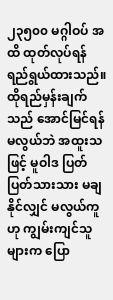၂၃၅၀၀ မဂ္ဂါဝပ် အထိ ထုတ်လုပ်ရန် ရည်ရွယ်ထားသည်။ ထိုရည်မှန်းချက်သည် အောင်မြင်ရန် မလွယ်ဘဲ အထူးသဖြင့် မူဝါဒ ပြတ်ပြတ်သားသား မချနိုင်လျှင် မလွယ်ကူ ဟု ကျွမ်းကျင်သူများက ပြော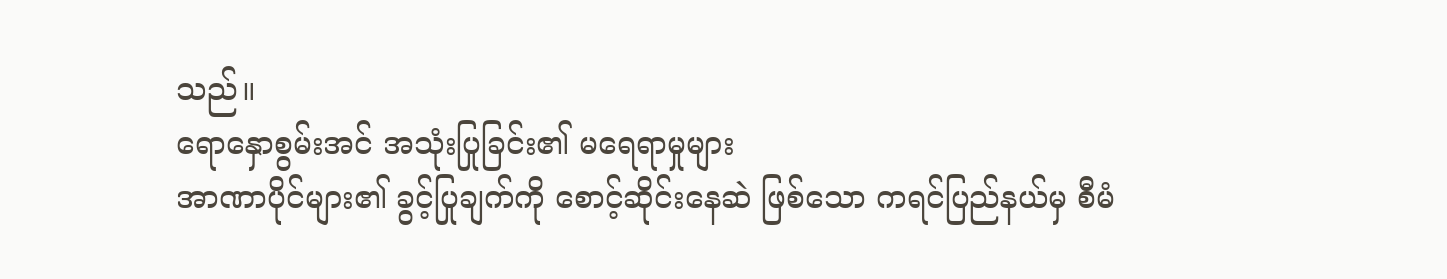သည်။
ရောနှောစွမ်းအင် အသုံးပြုခြင်း၏ မရေရာမှုများ
အာဏာပိုင်များ၏ ခွင့်ပြုချက်ကို စောင့်ဆိုင်းနေဆဲ ဖြစ်သော ကရင်ပြည်နယ်မှ စီမံ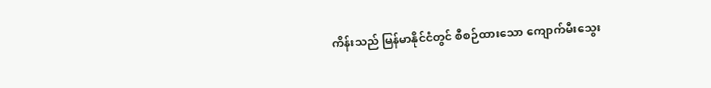ကိန်းသည် မြန်မာနိုင်ငံတွင် စီစဉ်ထားသော ကျောက်မီးသွေး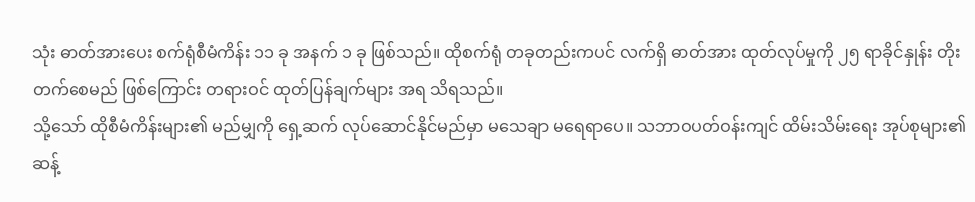သုံး ဓာတ်အားပေး စက်ရုံစီမံကိန်း ၁၁ ခု အနက် ၁ ခု ဖြစ်သည်။ ထိုစက်ရုံ တခုတည်းကပင် လက်ရှိ ဓာတ်အား ထုတ်လုပ်မှုကို ၂၅ ရာခိုင်နှုန်း တိုးတက်စေမည် ဖြစ်ကြောင်း တရားဝင် ထုတ်ပြန်ချက်များ အရ သိရသည်။
သို့သော် ထိုစီမံကိန်းများ၏ မည်မျှကို ရှေ့ဆက် လုပ်ဆောင်နိုင်မည်မှာ မသေချာ မရေရာပေ။ သဘာဝပတ်ဝန်းကျင် ထိမ်းသိမ်းရေး အုပ်စုများ၏ ဆန့်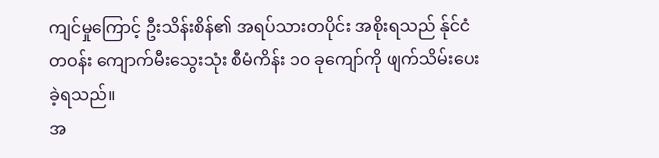ကျင်မှုကြောင့် ဦးသိန်းစိန်၏ အရပ်သားတပိုင်း အစိုးရသည် န်ုင်ငံတဝန်း ကျောက်မီးသွေးသုံး စီမံကိန်း ၁၀ ခုကျော်ကို ဖျက်သိမ်းပေးခဲ့ရသည်။
အ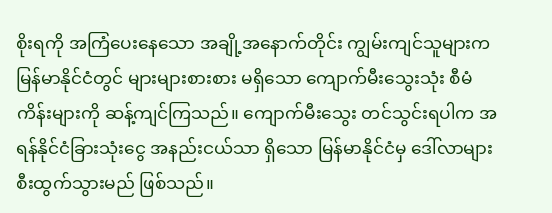စိုးရကို အကြံပေးနေသော အချို့အနောက်တိုင်း ကျွမ်းကျင်သူများက မြန်မာနိုင်ငံတွင် များများစားစား မရှိသော ကျောက်မီးသွေးသုံး စီမံကိန်းများကို ဆန့်ကျင်ကြသည်။ ကျောက်မီးသွေး တင်သွင်းရပါက အရန်နိုင်ငံခြားသုံးငွေ အနည်းငယ်သာ ရှိသော မြန်မာနိုင်ငံမှ ဒေါ်လာများ စီးထွက်သွားမည် ဖြစ်သည်။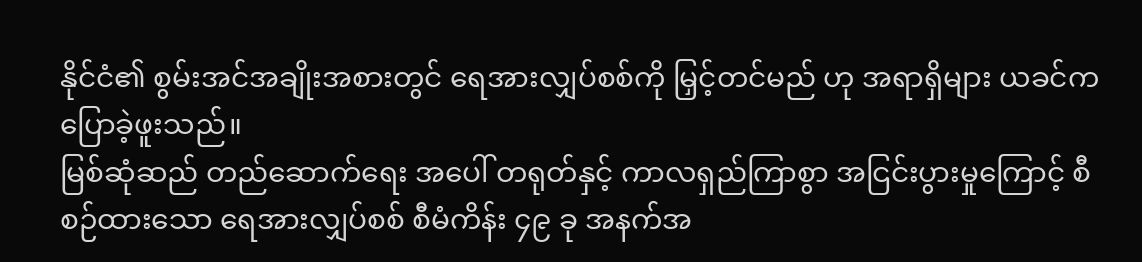နိုင်ငံ၏ စွမ်းအင်အချိုးအစားတွင် ရေအားလျှပ်စစ်ကို မြှင့်တင်မည် ဟု အရာရှိများ ယခင်က ပြောခဲ့ဖူးသည်။
မြစ်ဆုံဆည် တည်ဆောက်ရေး အပေါ် တရုတ်နှင့် ကာလရှည်ကြာစွာ အငြင်းပွားမှုကြောင့် စီစဉ်ထားသော ရေအားလျှပ်စစ် စီမံကိန်း ၄၉ ခု အနက်အ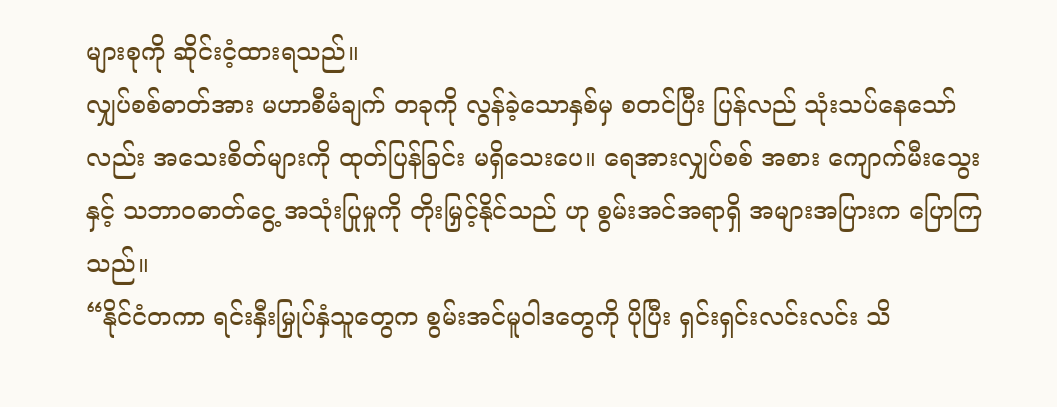များစုကို ဆိုင်းငံ့ထားရသည်။
လျှပ်စစ်ဓာတ်အား မဟာစီမံချက် တခုကို လွန်ခဲ့သောနှစ်မှ စတင်ပြီး ပြန်လည် သုံးသပ်နေသော်လည်း အသေးစိတ်များကို ထုတ်ပြန်ခြင်း မရှိသေးပေ။ ရေအားလျှပ်စစ် အစား ကျောက်မီးသွေးနှင့် သဘာဝဓာတ်ငွေ့ အသုံးပြုမှုကို တိုးမြှင့်နိုင်သည် ဟု စွမ်းအင်အရာရှိ အများအပြားက ပြောကြသည်။
“နိုင်ငံတကာ ရင်းနှီးမြှုပ်နှံသူတွေက စွမ်းအင်မူဝါဒတွေကို ပိုပြီး ရှင်းရှင်းလင်းလင်း သိ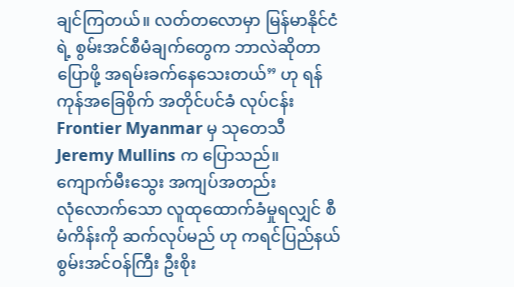ချင်ကြတယ်။ လတ်တလောမှာ မြန်မာနိုင်ငံရဲ့ စွမ်းအင်စီမံချက်တွေက ဘာလဲဆိုတာ ပြောဖို့ အရမ်းခက်နေသေးတယ်” ဟု ရန်ကုန်အခြေစိုက် အတိုင်ပင်ခံ လုပ်ငန်း Frontier Myanmar မှ သုတေသီ Jeremy Mullins က ပြောသည်။
ကျောက်မီးသွေး အကျပ်အတည်း
လုံလောက်သော လူထုထောက်ခံမှုရလျှင် စီမံကိန်းကို ဆက်လုပ်မည် ဟု ကရင်ပြည်နယ် စွမ်းအင်ဝန်ကြီး ဦးစိုး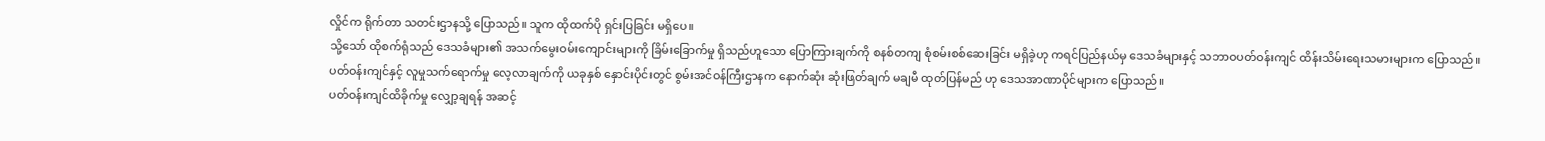လှိုင်က ရိုက်တာ သတင်းဌာနသို့ ပြောသည်။ သူက ထိုထက်ပို ရှင်းပြခြင်း မရှိပေ။
သို့သော် ထိုစက်ရုံသည် ဒေသခံများ၏ အသက်မွေးဝမ်းကျောင်းများကို ခြိမ်းခြောက်မှု ရှိသည်ဟူသော ပြောကြားချက်ကို စနစ်တကျ စုံစမ်းစစ်ဆေးခြင်း မရှိခဲ့ဟု ကရင်ပြည်နယ်မှ ဒေသခံများနှင့် သဘာဝပတ်ဝန်းကျင် ထိန်းသိမ်းရေးသမားများက ပြောသည်။
ပတ်ဝန်းကျင်နှင့် လူမှုသက်ရောက်မှု လေ့လာချက်ကို ယခုနှစ် နှောင်းပိုင်းတွင် စွမ်းအင်ဝန်ကြီးဌာနက နောက်ဆုံး ဆုံးဖြတ်ချက် မချမီ ထုတ်ပြန်မည် ဟု ဒေသအာဏာပိုင်များက ပြောသည်။
ပတ်ဝန်းကျင်ထိခိုက်မှု လျှော့ချရန် အဆင့်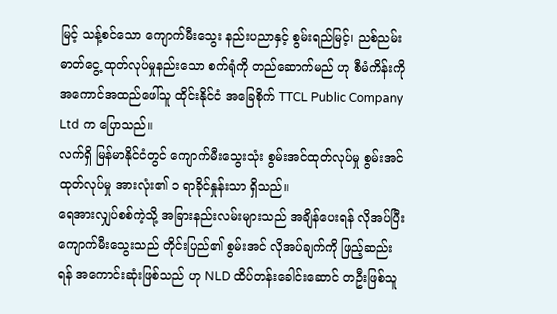မြင့် သန့်စင်သော ကျောက်မီးသွေး နည်းပညာနှင့် စွမ်းရည်မြင့်၊ ညစ်ညမ်း ဓာတ်ငွေ့ ထုတ်လုပ်မှုနည်းသော စက်ရုံကို တည်ဆောက်မည် ဟု စီမံကိန်းကိုအကောင်အထည်ဖေါ်သူ ထိုင်းနိုင်ငံ အခြေစိုက် TTCL Public Company Ltd က ပြောသည်။
လက်ရှိ မြန်မာနိုင်ငံတွင် ကျောက်မီးသွေးသုံး စွမ်းအင်ထုတ်လုပ်မှု စွမ်းအင်ထုတ်လုပ်မှု အားလုံး၏ ၁ ရာခိုင်နှုန်းသာ ရှိသည်။
ရေအားလျှပ်စစ်ကဲ့သို့ အခြားနည်းလမ်းများသည် အချိန်ပေးရန် လိုအပ်ပြီး ကျောက်မီးသွေးသည် တိုင်းပြည်၏ စွမ်းအင် လိုအပ်ချက်ကို ဖြည့်ဆည်းရန် အကောင်းဆုံးဖြစ်သည် ဟု NLD ထိပ်တန်းခေါင်းဆောင် တဦးဖြစ်သူ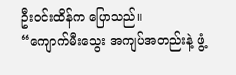ဦးဝင်းထိန်က ပြောသည်။
“ကျောက်မီးသွေး အကျပ်အတည်းနဲ့ ဖွံ့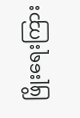ဖြိုးရေးကြား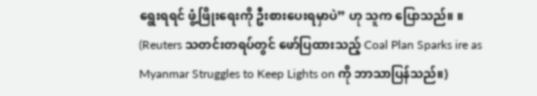ရွေးရရင် ဖွံ့ဖြိုးရေးကို ဦးစားပေးရမှာပဲ” ဟု သူက ပြောသည်။ ။
(Reuters သတင်းတရပ်တွင် ဖော်ပြထားသည့် Coal Plan Sparks ire as Myanmar Struggles to Keep Lights on ကို ဘာသာပြန်သည်။)